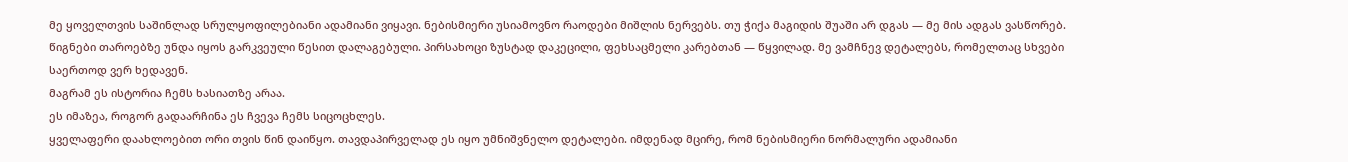მე ყოველთვის საშინლად სრულყოფილებიანი ადამიანი ვიყავი. ნებისმიერი უსიამოვნო რაოდები მიშლის ნერვებს. თუ ჭიქა მაგიდის შუაში არ დგას — მე მის ადგას ვასწორებ. წიგნები თაროებზე უნდა იყოს გარკვეული წესით დალაგებული. პირსახოცი ზუსტად დაკეცილი, ფეხსაცმელი კარებთან — წყვილად. მე ვამჩნევ დეტალებს, რომელთაც სხვები საერთოდ ვერ ხედავენ.
მაგრამ ეს ისტორია ჩემს ხასიათზე არაა.
ეს იმაზეა, როგორ გადაარჩინა ეს ჩვევა ჩემს სიცოცხლეს.
ყველაფერი დაახლოებით ორი თვის წინ დაიწყო. თავდაპირველად ეს იყო უმნიშვნელო დეტალები. იმდენად მცირე, რომ ნებისმიერი ნორმალური ადამიანი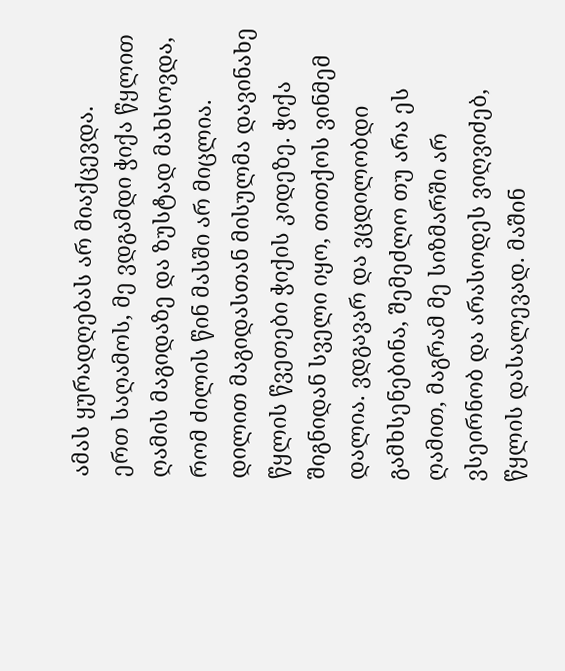ამას ყურადღებას არ მიაქცევდა.
ერთ საღამოს, მე ვდგამდი ჭიქა წყლით ღამის მაგიდაზე და ზუსტად მახსოვდა, რომ ძილის წინ მასში არ მიცლია. დილით მაგიდასთან მისულმა დავინახე წყლის წვეთები ჭიქის კიდეზე. ჭიქა შიგნიდან სველი იყო, თითქოს ვინმემ დალია. ვდგავარ და ვცდილობდი გამხსენებინა, შემეძლო თუ არა ეს ღამით, მაგრამ მე სიზმარში არ ვსეირნობ და არასოდეს ვიღვიძებ, წყლის დასალევად. მაშინ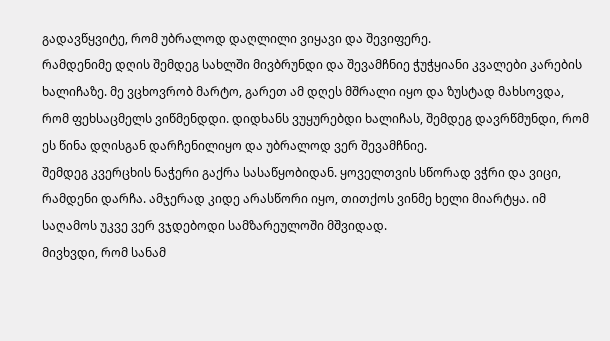გადავწყვიტე, რომ უბრალოდ დაღლილი ვიყავი და შევიფერე.
რამდენიმე დღის შემდეგ სახლში მივბრუნდი და შევამჩნიე ჭუჭყიანი კვალები კარების ხალიჩაზე. მე ვცხოვრობ მარტო, გარეთ ამ დღეს მშრალი იყო და ზუსტად მახსოვდა, რომ ფეხსაცმელს ვიწმენდდი. დიდხანს ვუყურებდი ხალიჩას, შემდეგ დავრწმუნდი, რომ ეს წინა დღისგან დარჩენილიყო და უბრალოდ ვერ შევამჩნიე.
შემდეგ კვერცხის ნაჭერი გაქრა სასაწყობიდან. ყოველთვის სწორად ვჭრი და ვიცი, რამდენი დარჩა. ამჯერად კიდე არასწორი იყო, თითქოს ვინმე ხელი მიარტყა. იმ საღამოს უკვე ვერ ვჯდებოდი სამზარეულოში მშვიდად.
მივხვდი, რომ სანამ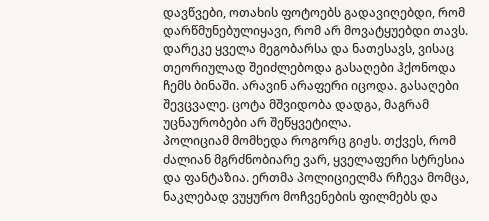დავწვები, ოთახის ფოტოებს გადავიღებდი, რომ დარწმუნებულიყავი, რომ არ მოვატყუებდი თავს.
დარეკე ყველა მეგობარსა და ნათესავს, ვისაც თეორიულად შეიძლებოდა გასაღები ჰქონოდა ჩემს ბინაში. არავინ არაფერი იცოდა. გასაღები შევცვალე. ცოტა მშვიდობა დადგა, მაგრამ უცნაურობები არ შეწყვეტილა.
პოლიციამ მომხედა როგორც გიჟს. თქვეს, რომ ძალიან მგრძნობიარე ვარ, ყველაფერი სტრესია და ფანტაზია. ერთმა პოლიციელმა რჩევა მომცა, ნაკლებად ვუყურო მოჩვენების ფილმებს და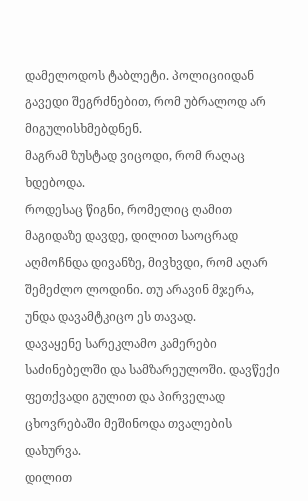დამელოდოს ტაბლეტი. პოლიციიდან გავედი შეგრძნებით, რომ უბრალოდ არ მიგულისხმებდნენ.
მაგრამ ზუსტად ვიცოდი, რომ რაღაც ხდებოდა.
როდესაც წიგნი, რომელიც ღამით მაგიდაზე დავდე, დილით საოცრად აღმოჩნდა დივანზე, მივხვდი, რომ აღარ შემეძლო ლოდინი. თუ არავინ მჯერა, უნდა დავამტკიცო ეს თავად.
დავაყენე სარეკლამო კამერები საძინებელში და სამზარეულოში. დავწექი ფეთქვადი გულით და პირველად ცხოვრებაში მეშინოდა თვალების დახურვა.
დილით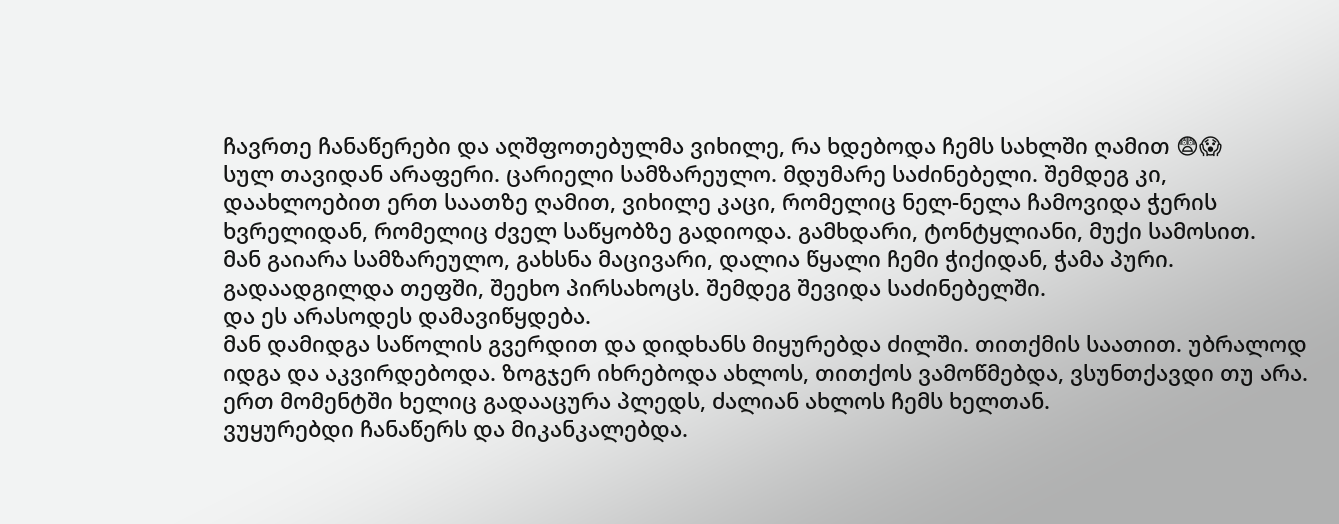ჩავრთე ჩანაწერები და აღშფოთებულმა ვიხილე, რა ხდებოდა ჩემს სახლში ღამით 😨😱
სულ თავიდან არაფერი. ცარიელი სამზარეულო. მდუმარე საძინებელი. შემდეგ კი, დაახლოებით ერთ საათზე ღამით, ვიხილე კაცი, რომელიც ნელ-ნელა ჩამოვიდა ჭერის ხვრელიდან, რომელიც ძველ საწყობზე გადიოდა. გამხდარი, ტონტყლიანი, მუქი სამოსით.
მან გაიარა სამზარეულო, გახსნა მაცივარი, დალია წყალი ჩემი ჭიქიდან, ჭამა პური. გადაადგილდა თეფში, შეეხო პირსახოცს. შემდეგ შევიდა საძინებელში.
და ეს არასოდეს დამავიწყდება.
მან დამიდგა საწოლის გვერდით და დიდხანს მიყურებდა ძილში. თითქმის საათით. უბრალოდ იდგა და აკვირდებოდა. ზოგჯერ იხრებოდა ახლოს, თითქოს ვამოწმებდა, ვსუნთქავდი თუ არა. ერთ მომენტში ხელიც გადააცურა პლედს, ძალიან ახლოს ჩემს ხელთან.
ვუყურებდი ჩანაწერს და მიკანკალებდა.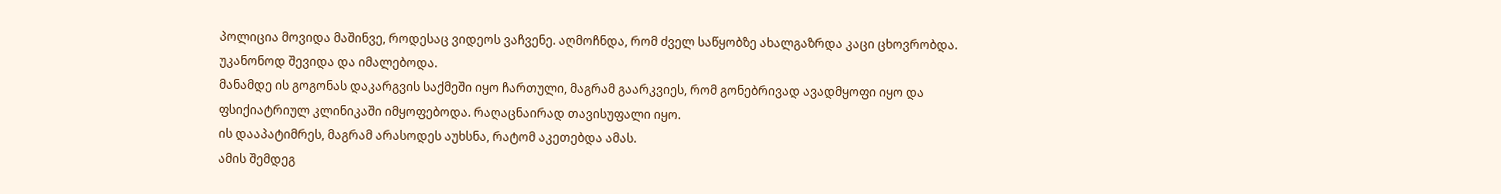პოლიცია მოვიდა მაშინვე, როდესაც ვიდეოს ვაჩვენე. აღმოჩნდა, რომ ძველ საწყობზე ახალგაზრდა კაცი ცხოვრობდა. უკანონოდ შევიდა და იმალებოდა.
მანამდე ის გოგონას დაკარგვის საქმეში იყო ჩართული, მაგრამ გაარკვიეს, რომ გონებრივად ავადმყოფი იყო და ფსიქიატრიულ კლინიკაში იმყოფებოდა. რაღაცნაირად თავისუფალი იყო.
ის დააპატიმრეს, მაგრამ არასოდეს აუხსნა, რატომ აკეთებდა ამას.
ამის შემდეგ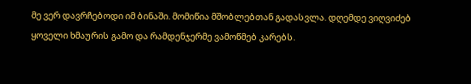მე ვერ დავრჩებოდი იმ ბინაში. მომიწია მშობლებთან გადასვლა. დღემდე ვიღვიძებ ყოველი ხმაურის გამო და რამდენჯერმე ვამოწმებ კარებს.